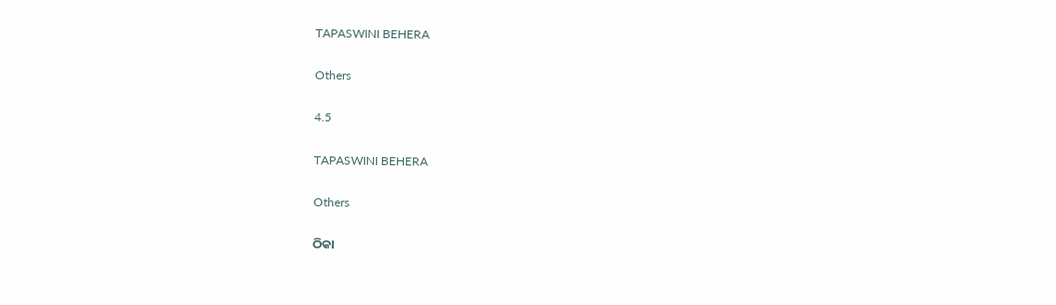TAPASWINI BEHERA

Others

4.5

TAPASWINI BEHERA

Others

ଠିକା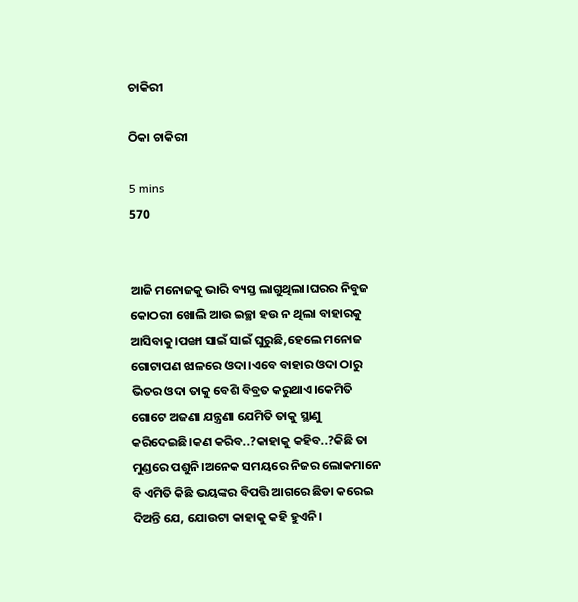ଚାକିରୀ

ଠିକା ଚାକିରୀ

5 mins
570


ଆଜି ମନୋଜକୁ ଭାରି ବ୍ୟସ୍ତ ଲାଗୁଥିଲା।ଘରର ନିବୁଜ କୋଠରୀ ଖୋଲି ଆଉ ଇଚ୍ଛା ହଉ ନ ଥିଲା ବାହାରକୁ ଆସିବାକୁ।ପଙ୍ଖା ସାଇଁ ସାଇଁ ଘୁରୁଛି,ହେଲେ ମନୋଜ ଗୋଟାପଣ ଝାଳରେ ଓଦା।ଏବେ ବାହାର ଓଦା ଠାରୁ ଭିତର ଓଦା ତାକୁ ବେଶି ବିବ୍ରତ କରୁଥାଏ।କେମିତି ଗୋଟେ ଅଜଣା ଯନ୍ତ୍ରଣା ଯେମିତି ତାକୁ ସ୍ଥାଣୁ କରିଦେଇଛି।କଣ କରିବ..?କାହାକୁ କହିବ..?କିଛି ତା ମୁଣ୍ଡରେ ପଶୁନି।ଅନେକ ସମୟରେ ନିଜର ଲୋକମାନେ ବି ଏମିତି କିଛି ଭୟଙ୍କର ବିପତ୍ତି ଆଗରେ ଛିଡା କରେଇ ଦିଅନ୍ତି ଯେ, ଯୋଉଟା କାହାକୁ କହି ହୁଏନି।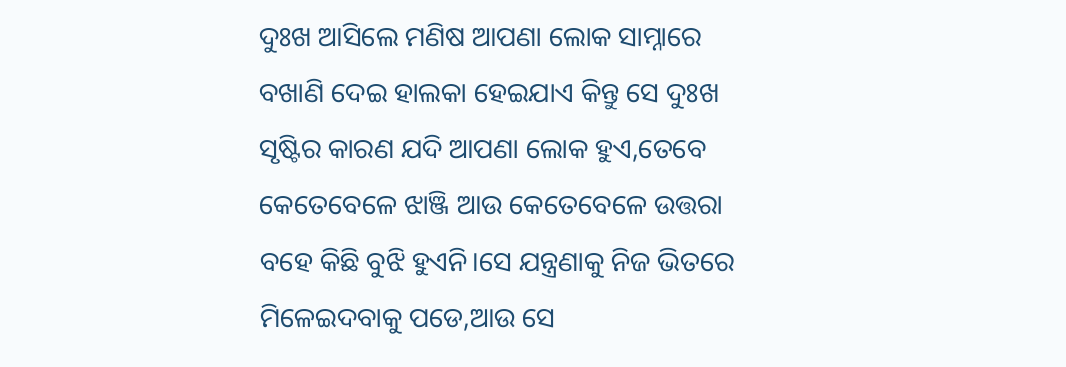ଦୁଃଖ ଆସିଲେ ମଣିଷ ଆପଣା ଲୋକ ସାମ୍ନାରେ ବଖାଣି ଦେଇ ହାଲକା ହେଇଯାଏ କିନ୍ତୁ ସେ ଦୁଃଖ ସୃଷ୍ଟିର କାରଣ ଯଦି ଆପଣା ଲୋକ ହୁଏ,ତେବେ କେତେବେଳେ ଝାଞ୍ଜି ଆଉ କେତେବେଳେ ଉତ୍ତରା ବହେ କିଛି ବୁଝି ହୁଏନି।ସେ ଯନ୍ତ୍ରଣାକୁ ନିଜ ଭିତରେ ମିଳେଇଦବାକୁ ପଡେ,ଆଉ ସେ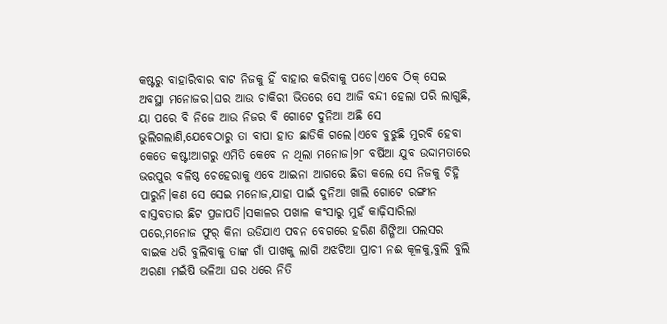କଷ୍ଟରୁ ବାହାରିବାର ବାଟ ନିଜକୁ ହିଁ ବାହାର କରିବାକୁ ପଡେ।ଏବେ ଠିକ୍ ସେଇ ଅବସ୍ଥା ମନୋଜର।ଘର ଆଉ ଚାକିରୀ ଭିତରେ ସେ ଆଜି ବନ୍ଦୀ ହେଲା ପରି ଲାଗୁଛି, ୟା ପରେ ବି ନିଜେ ଆଉ ନିଜର ବି ଗୋଟେ ଦୁନିଆ ଅଛି ସେ ଭୁଲିଗଲାଣି,ଯେବେଠାରୁ ତା ବାପା ହାତ ଛାଡିକି ଗଲେ।ଏବେ ବୁଝୁଛି ମୁରବି ହେବା କେତେ କଷ୍ଟ!ଆଗରୁ ଏମିତି କେବେ ନ ଥିଲା ମନୋଜ।୨୮ ବର୍ଷିଆ ଯୁବ ଉଦ୍ଦାମତାରେ ଭରପୁର ବଳିଷ୍ଠ ଚେହେରାକୁ ଏବେ ଆଇନା ଆଗରେ ଛିଡା କଲେ ସେ ନିଜକୁ ଚିହ୍ନି ପାରୁନି।କଣ ସେ ସେଇ ମନୋଜ,ଯାହା ପାଇଁ ଦୁନିଆ ଖାଲି ଗୋଟେ ରଙ୍ଗୀନ ବାସ୍ତବତାର ଛିଟ ପ୍ରଜାପତି।ସକାଳର ପଖାଳ କଂସାରୁ ମୁହଁ କାଢ଼ିସାରିଲା ପରେ,ମନୋଜ ଫୁର୍ କିନା ଉଡିଯାଏ ପବନ ବେଗରେ ହରିଣ ଶିଙ୍ଗିଆ ପଲସର ବାଇକ ଧରି ବୁଲିବାକୁ ତାଙ୍କ ଗାଁ ପାଖକୁ ଲାଗି ଅଝଟିଆ ପ୍ରାଚୀ ନଈ କୂଳକୁ,ବୁଲି ବୁଲି ଅରଣା ମଇଁଷି ଭଳିଆ ଘର ଧରେ ନିତି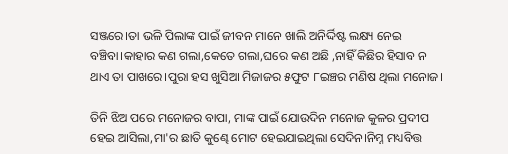ସଞ୍ଜରେ।ତା ଭଳି ପିଲାଙ୍କ ପାଇଁ ଜୀବନ ମାନେ ଖାଲି ଅନିର୍ଦ୍ଦିଷ୍ଟ ଲକ୍ଷ୍ୟ ନେଇ ବଞ୍ଚିବା।କାହାର କଣ ଗଲା,କେତେ ଗଲା,ଘରେ କଣ ଅଛି ,ନାହିଁ କିଛିର ହିସାବ ନ ଥାଏ ତା ପାଖରେ।ପୁରା ହସ ଖୁସିଆ ମିଜାଜର ୫ଫୁଟ ୮ଇଞ୍ଚର ମଣିଷ ଥିଲା ମନୋଜ।

ତିନି ଝିଅ ପରେ ମନୋଜର ବାପା, ମାଙ୍କ ପାଇଁ ଯୋଉଦିନ ମନୋଜ କୁଳର ପ୍ରଦୀପ ହେଇ ଆସିଲା,ମା'ର ଛାତି କୁଣ୍ଢେ ମୋଟ ହେଇଯାଇଥିଲା ସେଦିନ।ନିମ୍ନ ମଧ୍ୟବିତ୍ତ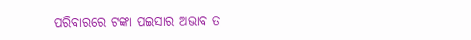ପରିବାରରେ ଟଙ୍କା ପଇସାର ଅଭାବ ତ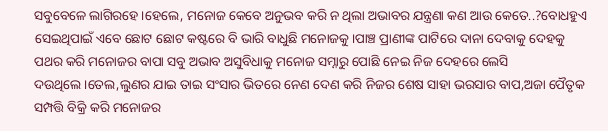ସବୁବେଳେ ଲାଗିରହେ।ହେଲେ, ମନୋଜ କେବେ ଅନୁଭବ କରି ନ ଥିଲା ଅଭାବର ଯନ୍ତ୍ରଣା କଣ ଆଉ କେତେ..?ବୋଧହୁଏ ସେଇଥିପାଇଁ ଏବେ ଛୋଟ ଛୋଟ କଷ୍ଟରେ ବି ଭାରି ବାଧୁଛି ମନୋଜକୁ।ପାଞ୍ଚ ପ୍ରାଣୀଙ୍କ ପାଟିରେ ଦାନା ଦେବାକୁ ଦେହକୁ ପଥର କରି ମନୋଜର ବାପା ସବୁ ଅଭାବ ଅସୁବିଧାକୁ ମନୋଜ ସମ୍ନାରୁ ପୋଛି ନେଇ ନିଜ ଦେହରେ ଲେସି ଦଉଥିଲେ।ତେଲ,ଲୁଣର ଯାଇ ତାଇ ସଂସାର ଭିତରେ ନେଣ ଦେଣ କରି ନିଜର ଶେଷ ସାହା ଭରସାର ବାପ,ଅଜା ପୈତୃକ ସମ୍ପତ୍ତି ବିକ୍ରି କରି ମନୋଜର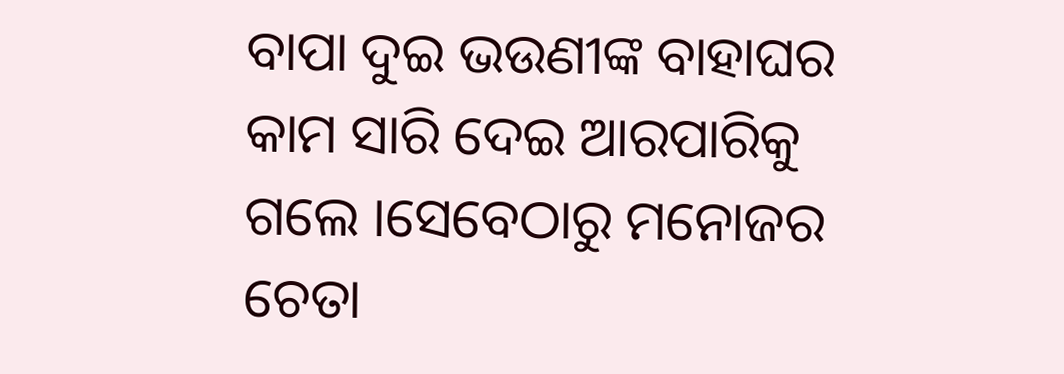ବାପା ଦୁଇ ଭଉଣୀଙ୍କ ବାହାଘର କାମ ସାରି ଦେଇ ଆରପାରିକୁ ଗଲେ ।ସେବେଠାରୁ ମନୋଜର ଚେତା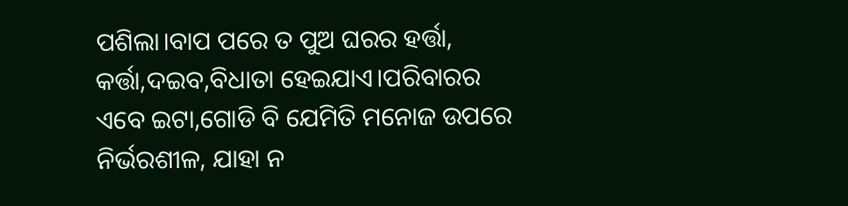ପଶିଲା।ବାପ ପରେ ତ ପୁଅ ଘରର ହର୍ତ୍ତା, କର୍ତ୍ତା,ଦଇବ,ବିଧାତା ହେଇଯାଏ।ପରିବାରର ଏବେ ଇଟା,ଗୋଡି ବି ଯେମିତି ମନୋଜ ଉପରେ ନିର୍ଭରଶୀଳ, ଯାହା ନ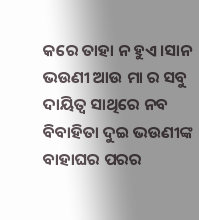କରେ ତାହା ନ ହୁଏ।ସାନ ଭଉଣୀ ଆଉ ମା ର ସବୁ ଦାୟିତ୍ୱ ସାଥିରେ ନବ ବିବାହିତା ଦୁଇ ଭଉଣୀଙ୍କ ବାହାଘର ପରର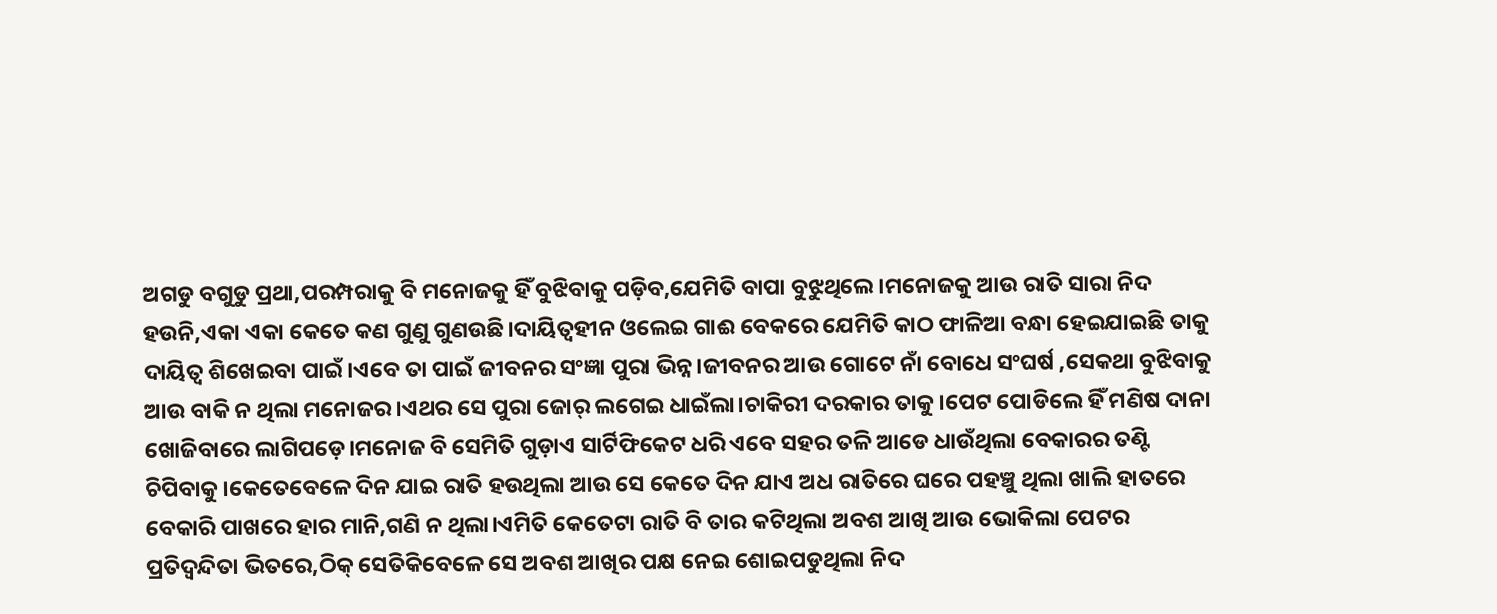ଅଗଡୁ ବଗୁଡୁ ପ୍ରଥା,ପରମ୍ପରାକୁ ବି ମନୋଜକୁ ହିଁ ବୁଝିବାକୁ ପଡ଼ିବ,ଯେମିତି ବାପା ବୁଝୁଥିଲେ।ମନୋଜକୁ ଆଉ ରାତି ସାରା ନିଦ ହଉନି,ଏକା ଏକା କେତେ କଣ ଗୁଣୁ ଗୁଣଉଛି।ଦାୟିତ୍ୱହୀନ ଓଲେଇ ଗାଈ ବେକରେ ଯେମିତି କାଠ ଫାଳିଆ ବନ୍ଧା ହେଇଯାଇଛି ତାକୁ ଦାୟିତ୍ୱ ଶିଖେଇବା ପାଇଁ।ଏବେ ତା ପାଇଁ ଜୀବନର ସଂଜ୍ଞା ପୁରା ଭିନ୍ନ।ଜୀବନର ଆଉ ଗୋଟେ ନାଁ ବୋଧେ ସଂଘର୍ଷ ,ସେକଥା ବୁଝିବାକୁ ଆଉ ବାକି ନ ଥିଲା ମନୋଜର।ଏଥର ସେ ପୁରା ଜୋର୍ ଲଗେଇ ଧାଇଁଲା।ଚାକିରୀ ଦରକାର ତାକୁ।ପେଟ ପୋଡିଲେ ହିଁ ମଣିଷ ଦାନା ଖୋଜିବାରେ ଲାଗିପଡ଼େ।ମନୋଜ ବି ସେମିତି ଗୁଡ଼ାଏ ସାର୍ଟିଫିକେଟ ଧରି ଏବେ ସହର ତଳି ଆଡେ ଧାଉଁଥିଲା ବେକାରର ତଣ୍ଟି ଚିପିବାକୁ।କେତେବେଳେ ଦିନ ଯାଇ ରାତି ହଉଥିଲା ଆଉ ସେ କେତେ ଦିନ ଯାଏ ଅଧ ରାତିରେ ଘରେ ପହଞ୍ଚୁ ଥିଲା ଖାଲି ହାତରେ ବେକାରି ପାଖରେ ହାର ମାନି,ଗଣି ନ ଥିଲା।ଏମିତି କେତେଟା ରାତି ବି ତାର କଟିଥିଲା ଅବଶ ଆଖି ଆଉ ଭୋକିଲା ପେଟର ପ୍ରତିଦ୍ବନ୍ଦିତା ଭିତରେ,ଠିକ୍ ସେତିକିବେଳେ ସେ ଅବଶ ଆଖିର ପକ୍ଷ ନେଇ ଶୋଇପଡୁଥିଲା ନିଦ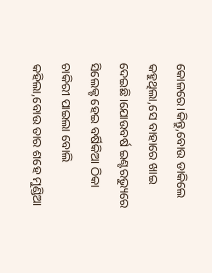କୋଳରେ।କିନ୍ତୁ,ବୋଉ ଡାକିଲେ କହୁଥିଲା,ସେ ବାହାରେ ଖାଇ ଦେଇଛି।ଯୋଉବର୍ଷ ଇଣ୍ଟରଭ୍ୟୁରେ ସିଲେକ୍ଟ ହେଇ ବର୍ଷିକିଆ ଠିକା ଚାକିରୀ ପାଇଲା ବୋଲି କହିଲା,ବୋଉ ତାର ଶହେ ମୁଣ୍ଡିଆ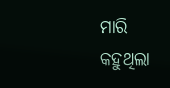ମାରି କହୁଥିଲା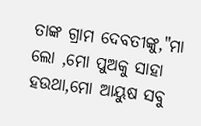ତାଙ୍କ ଗ୍ରାମ ଦେବତୀଙ୍କୁ,"ମା ଲୋ ,ମୋ ପୁଅକୁ ସାହା ହଉଥା,ମୋ ଆୟୁଷ ସବୁ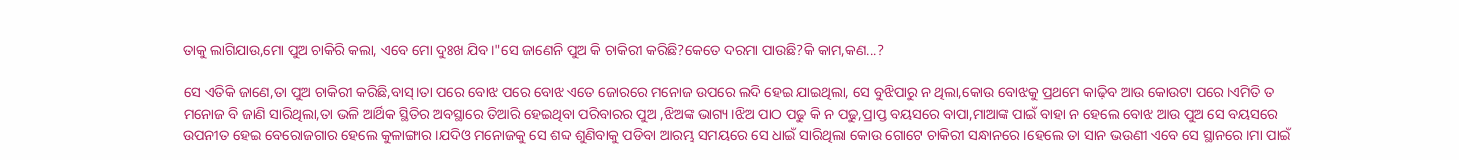ତାକୁ ଲାଗିଯାଉ,ମୋ ପୁଅ ଚାକିରି କଲା, ଏବେ ମୋ ଦୁଃଖ ଯିବ।"ସେ ଜାଣେନି ପୁଅ କି ଚାକିରୀ କରିଛି?କେତେ ଦରମା ପାଉଛି?କି କାମ,କଣ...?

ସେ ଏତିକି ଜାଣେ,ତା ପୁଅ ଚାକିରୀ କରିଛି,ବାସ୍।ତା ପରେ ବୋଝ ପରେ ବୋଝ ଏତେ ଜୋରରେ ମନୋଜ ଉପରେ ଲଦି ହେଇ ଯାଇଥିଲା, ସେ ବୁଝିପାରୁ ନ ଥିଲା,କୋଉ ବୋଝକୁ ପ୍ରଥମେ କାଢ଼ିବ ଆଉ କୋଉଟା ପରେ।ଏମିତି ତ ମନୋଜ ବି ଜାଣି ସାରିଥିଲା,ତା ଭଳି ଆର୍ଥିକ ସ୍ଥିତିର ଅବସ୍ଥାରେ ତିଆରି ହେଇଥିବା ପରିବାରର ପୁଅ ,ଝିଅଙ୍କ ଭାଗ୍ୟ।ଝିଅ ପାଠ ପଢୁ କି ନ ପଢୁ,ପ୍ରାପ୍ତ ବୟସରେ ବାପା,ମାଆଙ୍କ ପାଇଁ ବାହା ନ ହେଲେ ବୋଝ ଆଉ ପୁଅ ସେ ବୟସରେ ଉପନୀତ ହେଇ ବେରୋଜଗାର ହେଲେ କୁଳାଙ୍ଗାର।ଯଦିଓ ମନୋଜକୁ ସେ ଶବ୍ଦ ଶୁଣିବାକୁ ପଡିବା ଆରମ୍ଭ ସମୟରେ ସେ ଧାଇଁ ସାରିଥିଲା କୋଉ ଗୋଟେ ଚାକିରୀ ସନ୍ଧାନରେ।ହେଲେ ତା ସାନ ଭଉଣୀ ଏବେ ସେ ସ୍ଥାନରେ।ମା ପାଇଁ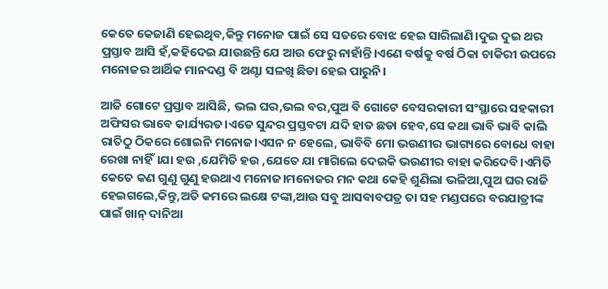କେତେ କେଜାଣି ହେଇଥିବ,କିନ୍ତୁ ମନୋଜ ପାଇଁ ସେ ସତରେ ବୋଝ ହେଇ ସାରିଲାଣି।ଦୁଇ ଦୁଇ ଥର ପ୍ରସ୍ତାବ ଆସି ହଁ,କହିଦେଇ ଯାଉଛନ୍ତି ଯେ ଆଉ ଫେରୁ ନାହାଁନ୍ତି।ଏଣେ ବର୍ଷକୁ ବର୍ଷ ଠିକା ଚାକିରୀ ଉପରେ ମନୋଜର ଆର୍ଥିକ ମାନଦଣ୍ଡ ବି ଅଣ୍ଟା ସଳଖି ଛିଡା ହେଇ ପାରୁନି।

ଆଜି ଗୋଟେ ପ୍ରସ୍ତାବ ଆସିଛି, ଭଲ ଘର,ଭଲ ବର,ପୁଅ ବି ଗୋଟେ ବେସରକାରୀ ସଂସ୍ଥାରେ ସହକାରୀ ଅଫିସର ଭାବେ କାର୍ଯ୍ୟରତ।ଏତେ ସୁନ୍ଦର ପ୍ରସ୍ତବଟା ଯଦି ହାତ ଛଡା ହେବ,ସେ କଥା ଭାବି ଭାବି କାଲି ରାତିଠୁ ଠିକରେ ଶୋଇନି ମନୋଜ।ଏସନ ନ ହେଲେ, ଭାବିବି ମୋ ଭଉଣୀର ଭାଗ୍ୟରେ ବୋଧେ ବାହା ରେଖା ନାହିଁ।ଯା ହଉ ,ଯେମିତି ହଉ ,ଯେତେ ଯା ମାଗିଲେ ଦେଇକି ଭଉଣୀର ବାହା କରିଦେବି।ଏମିତି କେତେ କଣ ଗୁଣୁ ଗୁଣୁ ହଉଥାଏ ମନୋଜ।ମନୋଜର ମନ କଥା କେହି ଶୁଣିଲା ଭଳିଆ,ପୁଅ ଘର ରାଜି ହେଇଗଲେ,କିନ୍ତୁ,ଅତି କମରେ ଲକ୍ଷେ ଟଙ୍କା,ଆଉ ସବୁ ଆସବାବପତ୍ର ତା ସହ ମଣ୍ଡପରେ ବରଯାତ୍ରୀଙ୍କ ପାଇଁ ଖାନ୍ ଦାନିଆ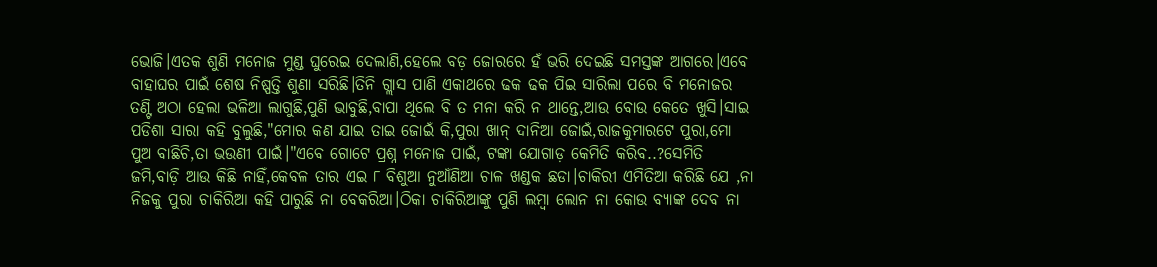ଭୋଜି।ଏତକ ଶୁଣି ମନୋଜ ମୁଣ୍ଡ ଘୁରେଇ ଦେଲାଣି,ହେଲେ ବଡ଼ ଜୋରରେ ହଁ ଭରି ଦେଇଛି ସମସ୍ତଙ୍କ ଆଗରେ।ଏବେ ବାହାଘର ପାଇଁ ଶେଷ ନିଷ୍ପତ୍ତି ଶୁଣା ସରିଛି।ତିନି ଗ୍ଲାସ ପାଣି ଏକାଥରେ ଢକ ଢକ ପିଇ ସାରିଲା ପରେ ବି ମନୋଜର ତଣ୍ଟି ଅଠା ହେଲା ଭଳିଆ ଲାଗୁଛି,ପୁଣି ଭାବୁଛି,ବାପା ଥିଲେ ବି ତ ମନା କରି ନ ଥାନ୍ତେ,ଆଉ ବୋଉ କେତେ ଖୁସି।ସାଇ ପଡିଶା ସାରା କହି ବୁଲୁଛି,"ମୋର କଣ ଯାଇ ତାଇ ଜୋଇଁ କି,ପୁରା ଖାନ୍ ଦାନିଆ ଜୋଇଁ,ରାଜକୁମାରଟେ ପୁରା,ମୋ ପୁଅ ବାଛିଚି,ତା ଭଉଣୀ ପାଇଁ।"ଏବେ ଗୋଟେ ପ୍ରଶ୍ନ ମନୋଜ ପାଇଁ, ଟଙ୍କା ଯୋଗାଡ଼ କେମିତି କରିବ..?ସେମିତି ଜମି,ବାଡ଼ି ଆଉ କିଛି ନାହିଁ,କେବଳ ତାର ଏଇ ୮ ବିଶୁଆ ନୁଆଁଣିଆ ଚାଳ ଖଣ୍ଡକ ଛଡା।ଚାକିରୀ ଏମିତିଆ କରିଛି ଯେ ,ନା ନିଜକୁ ପୁରା ଚାକିରିଆ କହି ପାରୁଛି ନା ବେକରିଆ।ଠିକା ଚାକିରିଆଙ୍କୁ ପୁଣି ଲମ୍ବା ଲୋନ ନା କୋଉ ବ୍ୟାଙ୍କ ଦେବ ନା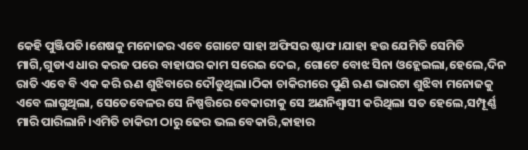କେହି ପୁଞ୍ଜିପତି।ଶେଷକୁ ମନୋଜର ଏବେ ଗୋଟେ ସାହା ଅଫିସର ଷ୍ଟାଫ।ଯାହା ହଉ ଯେମିତି ସେମିତି ମାଗି,ଗୁଡାଏ ଧାର କରଜ ପରେ ବାହାଘର କାମ ସରେଇ ଦେଇ, ଗୋଟେ ବୋଝ ସିନା ଓହ୍ଲେଇଲା,ହେଲେ,ଦିନ ରାତି ଏବେ ବି ଏକ କରି ଋଣ ଶୁଝିବାରେ ଦୌଡୁଥିଲା।ଠିକା ଚାକିରୀରେ ପୁଣି ଋଣ ଭାରଟା ଶୁଝିବା ମନୋଜକୁ ଏବେ ଲାଗୁଥିଲା, ସେତେବେଳର ସେ ନିଷ୍ପତ୍ତିରେ ବେକାରୀକୁ ସେ ଅଣନିଶ୍ୱାସୀ କରିଥିଲା ସତ ହେଲେ,ସମ୍ପୂର୍ଣ୍ଣ ମାରି ପାରିଲାନି।ଏମିତି ଚାକିରୀ ଠାରୁ ଢେର ଭଲ ବେକାରି,କାହାର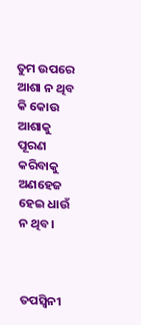ତୁମ ଉପରେ ଆଶା ନ ଥିବ କି କୋଉ ଆଶାକୁ ପୂରଣ କରିବାକୁ ଅଣହେଜ ହେଇ ଧାଉଁ ନ ଥିବ।



ତପସ୍ୱିନୀ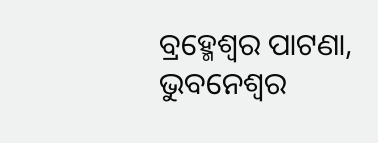ବ୍ରହ୍ମେଶ୍ୱର ପାଟଣା, ଭୁବନେଶ୍ୱର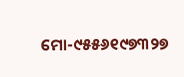ମୋ-୯୫୫୬୧୯୭୩୨୭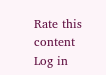Rate this content
Log in